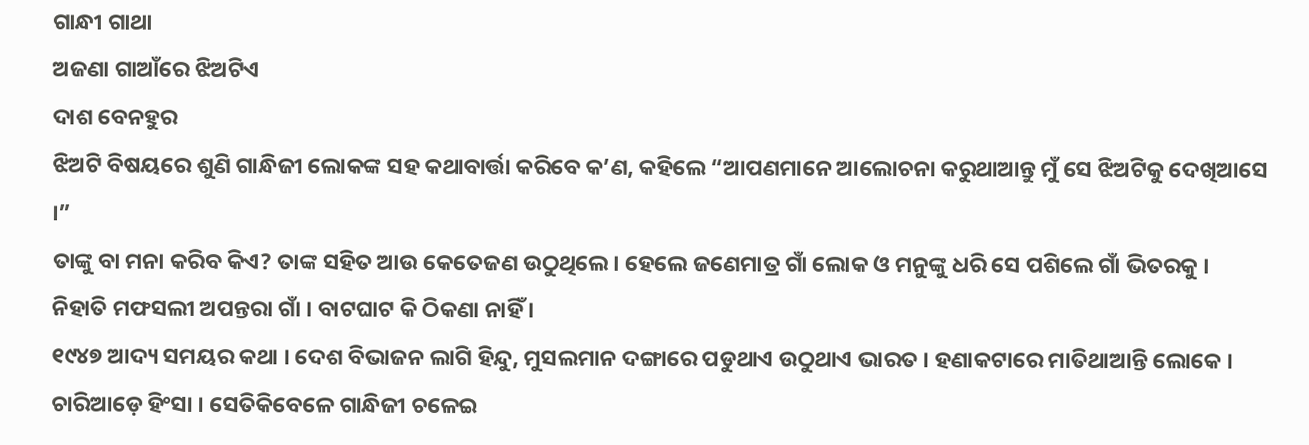ଗାନ୍ଧୀ ଗାଥା
ଅଜଣା ଗାଆଁରେ ଝିଅଟିଏ
ଦାଶ ବେନହୁର
ଝିଅଟି ବିଷୟରେ ଶୁଣି ଗାନ୍ଧିଜୀ ଲୋକଙ୍କ ସହ କଥାବାର୍ତ୍ତା କରିବେ କ’ଣ, କହିଲେ “ଆପଣମାନେ ଆଲୋଚନା କରୁଥାଆନ୍ତୁ ମୁଁ ସେ ଝିଅଟିକୁ ଦେଖିଆସେ ।”
ତାଙ୍କୁ ବା ମନା କରିବ କିଏ? ତାଙ୍କ ସହିତ ଆଉ କେତେଜଣ ଉଠୁଥିଲେ । ହେଲେ ଜଣେମାତ୍ର ଗାଁ ଲୋକ ଓ ମନୁଙ୍କୁ ଧରି ସେ ପଶିଲେ ଗାଁ ଭିତରକୁ । ନିହାତି ମଫସଲୀ ଅପନ୍ତରା ଗାଁ । ବାଟଘାଟ କି ଠିକଣା ନାହିଁ ।
୧୯୪୭ ଆଦ୍ୟ ସମୟର କଥା । ଦେଶ ବିଭାଜନ ଲାଗି ହିନ୍ଦୁ, ମୁସଲମାନ ଦଙ୍ଗାରେ ପଡୁଥାଏ ଉଠୁଥାଏ ଭାରତ । ହଣାକଟାରେ ମାତିଥାଆନ୍ତି ଲୋକେ । ଚାରିଆଡ଼େ ହିଂସା । ସେତିକିବେଳେ ଗାନ୍ଧିଜୀ ଚଳେଇ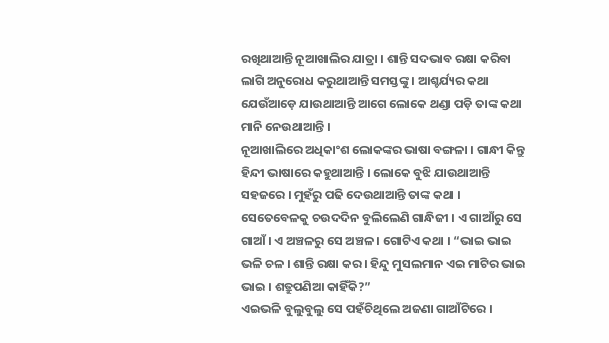ରଖିଥାଆନ୍ତି ନୂଆଖାଲିର ଯାତ୍ରା । ଶାନ୍ତି ସଦଭାବ ରକ୍ଷା କରିବା ଲାଗି ଅନୁରୋଧ କରୁଥାଆନ୍ତି ସମସ୍ତଙ୍କୁ । ଆଶ୍ଚର୍ଯ୍ୟର କଥା ଯେଉଁଆଡ଼େ ଯାଉଥାଆନ୍ତି ଆଗେ ଲୋକେ ଥଣ୍ଡା ପଡ଼ି ତାଙ୍କ କଥା ମାନି ନେଉଥାଆନ୍ତି ।
ନୂଆଖାଲିରେ ଅଧିକାଂଶ ଲୋକଙ୍କର ଭାଷା ବଙ୍ଗଳା । ଗାନ୍ଧୀ କିନ୍ତୁ ହିନ୍ଦୀ ଭାଷାରେ କହୁଥାଆନ୍ତି । ଲୋକେ ବୁଝି ଯାଉଥାଆନ୍ତି ସହଜରେ । ମୁହଁରୁ ପଢି ଦେଉଥାଆନ୍ତି ତାଙ୍କ କଥା ।
ସେତେବେଳକୁ ଚଉଦଦିନ ବୁଲିଲେଣି ଗାନ୍ଧିଜୀ । ଏ ଗାଆଁରୁ ସେ ଗାଆଁ । ଏ ଅଞ୍ଚଳରୁ ସେ ଅଞ୍ଚଳ । ଗୋଟିଏ କଥା । “ଭାଇ ଭାଇ ଭଳି ଚଳ । ଶାନ୍ତି ରକ୍ଷା କର । ହିନ୍ଦୁ ମୁସଲମାନ ଏଇ ମାଟିର ଭାଇ ଭାଇ । ଶତ୍ରୁପଣିଆ କାହିଁକି?”
ଏଇଭଳି ବୁଲୁବୁଲୁ ସେ ପହଁଚିଥିଲେ ଅଜଣା ଗାଆଁଟିରେ ।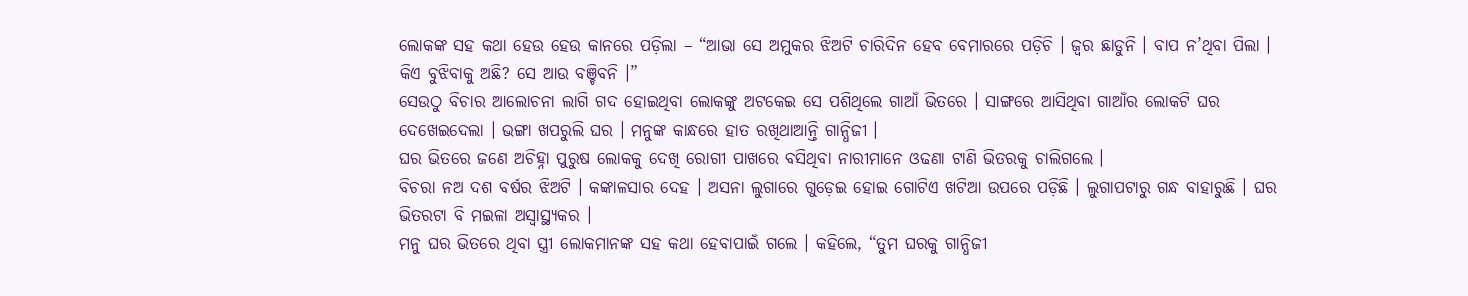ଲୋକଙ୍କ ସହ କଥା ହେଉ ହେଉ କାନରେ ପଡ଼ିଲା – “ଆଭା ସେ ଅମୁକର ଝିଅଟି ଚାରିଦିନ ହେବ ବେମାରରେ ପଡ଼ିଚି । ଜ୍ୱର ଛାଡୁନି । ବାପ ନ’ଥିବା ପିଲା । କିଏ ବୁଝିବାକୁ ଅଛି? ସେ ଆଉ ବଞ୍ଚିବନି ।”
ସେଉଠୁ ବିଚାର ଆଲୋଚନା ଲାଗି ଗଦ ହୋଇଥିବା ଲୋକଙ୍କୁ ଅଟକେଇ ସେ ପଶିଥିଲେ ଗାଆଁ ଭିତରେ । ସାଙ୍ଗରେ ଆସିଥିବା ଗାଆଁର ଲୋକଟି ଘର ଦେଖେଇଦେଲା । ଭଙ୍ଗା ଖପରୁଲି ଘର । ମନୁଙ୍କ କାନ୍ଧରେ ହାତ ରଖିଥାଆନ୍ତି ଗାନ୍ଧିଜୀ ।
ଘର ଭିତରେ ଜଣେ ଅଚିହ୍ନା ପୁରୁଷ ଲୋକକୁ ଦେଖି ରୋଗୀ ପାଖରେ ବସିଥିବା ନାରୀମାନେ ଓଢଣା ଟାଣି ଭିତରକୁ ଚାଲିଗଲେ ।
ବିଚରା ନଅ ଦଶ ବର୍ଷର ଝିଅଟି । କଙ୍କାଳସାର ଦେହ । ଅସନା ଲୁଗାରେ ଗୁଡ଼େଇ ହୋଇ ଗୋଟିଏ ଖଟିଆ ଉପରେ ପଡ଼ିଛି । ଲୁଗାପଟାରୁ ଗନ୍ଧ ବାହାରୁଛି । ଘର ଭିତରଟା ବି ମଇଳା ଅସ୍ୱାସ୍ଥ୍ୟକର ।
ମନୁ ଘର ଭିତରେ ଥିବା ସ୍ତ୍ରୀ ଲୋକମାନଙ୍କ ସହ କଥା ହେବାପାଇଁ ଗଲେ । କହିଲେ, “ତୁମ ଘରକୁ ଗାନ୍ଧିଜୀ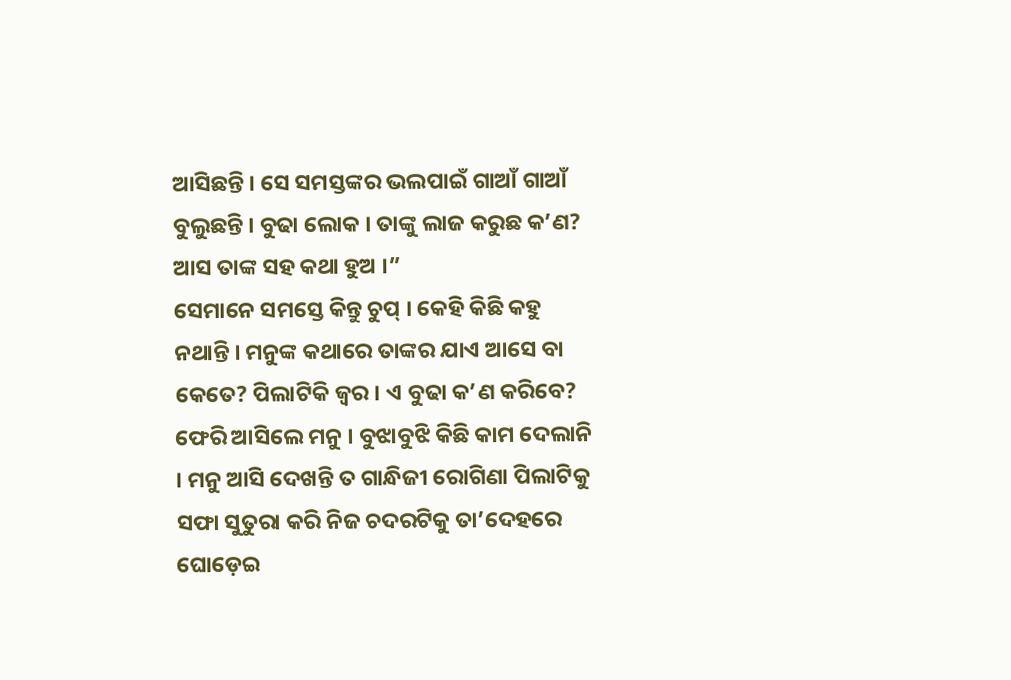ଆସିଛନ୍ତି । ସେ ସମସ୍ତଙ୍କର ଭଲପାଇଁ ଗାଆଁ ଗାଆଁ ବୁଲୁଛନ୍ତି । ବୁଢା ଲୋକ । ତାଙ୍କୁ ଲାଜ କରୁଛ କ’ଣ? ଆସ ତାଙ୍କ ସହ କଥା ହୁଅ ।”
ସେମାନେ ସମସ୍ତେ କିନ୍ତୁ ଚୁପ୍ । କେହି କିଛି କହୁ ନଥାନ୍ତି । ମନୁଙ୍କ କଥାରେ ତାଙ୍କର ଯାଏ ଆସେ ବା କେତେ? ପିଲାଟିକି ଜ୍ୱର । ଏ ବୁଢା କ’ଣ କରିବେ?
ଫେରି ଆସିଲେ ମନୁ । ବୁଝାବୁଝି କିଛି କାମ ଦେଲାନି । ମନୁ ଆସି ଦେଖନ୍ତି ତ ଗାନ୍ଧିଜୀ ରୋଗିଣା ପିଲାଟିକୁ ସଫା ସୁତୁରା କରି ନିଜ ଚଦରଟିକୁ ତା’ଦେହରେ ଘୋଡ଼େଇ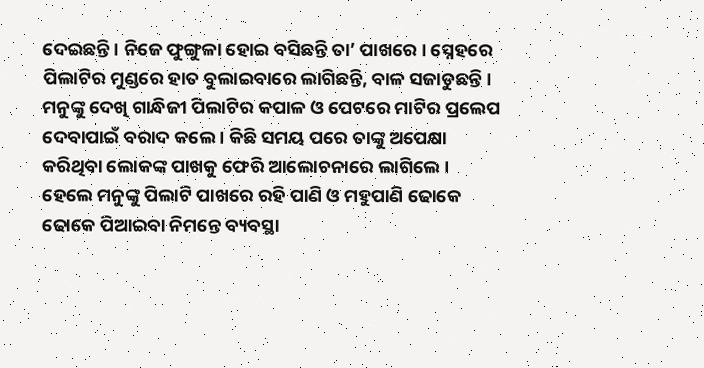ଦେଇଛନ୍ତି । ନିଜେ ଫୁଙ୍ଗୁଳା ହୋଇ ବସିଛନ୍ତି ତା’ ପାଖରେ । ସ୍ନେହରେ ପିଲାଟିର ମୁଣ୍ଡରେ ହାତ ବୁଲାଇବାରେ ଲାଗିଛନ୍ତି, ବାଳ ସଜାଡୁଛନ୍ତି ।
ମନୁଙ୍କୁ ଦେଖି ଗାନ୍ଧିଜୀ ପିଲାଟିର କପାଳ ଓ ପେଟରେ ମାଟିର ପ୍ରଲେପ ଦେବାପାଇଁ ବରାଦ କଲେ । କିଛି ସମୟ ପରେ ତାଙ୍କୁ ଅପେକ୍ଷା କରିଥିବା ଲୋକଙ୍କ ପାଖକୁ ଫେରି ଆଲୋଚନାରେ ଲାଗିଲେ । ହେଲେ ମନୁଙ୍କୁ ପିଲାଟି ପାଖରେ ରହି ପାଣି ଓ ମହୁପାଣି ଢୋକେ ଢୋକେ ପିଆଇବା ନିମନ୍ତେ ବ୍ୟବସ୍ଥା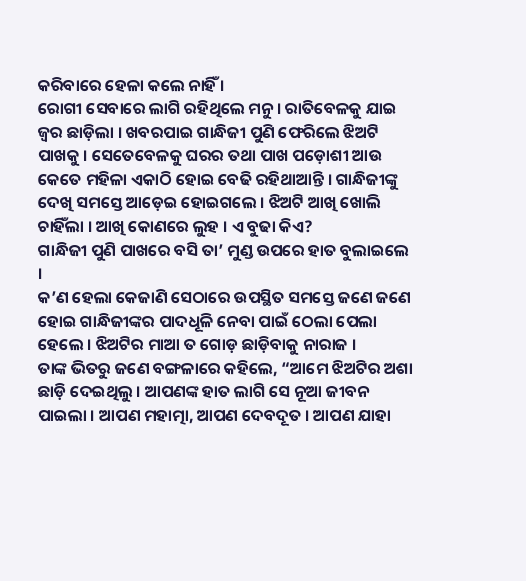କରିବାରେ ହେଳା କଲେ ନାହିଁ ।
ରୋଗୀ ସେବାରେ ଲାଗି ରହିଥିଲେ ମନୁ । ରାତିବେଳକୁ ଯାଇ ଜ୍ୱର ଛାଡ଼ିଲା । ଖବରପାଇ ଗାନ୍ଧିଜୀ ପୁଣି ଫେରିଲେ ଝିଅଟି ପାଖକୁ । ସେତେବେଳକୁ ଘରର ତଥା ପାଖ ପଡ଼ୋଶୀ ଆଉ କେତେ ମହିଳା ଏକାଠି ହୋଇ ବେଢି ରହିଥାଆନ୍ତି । ଗାନ୍ଧିଜୀଙ୍କୁ ଦେଖି ସମସ୍ତେ ଆଡ଼େଇ ହୋଇଗଲେ । ଝିଅଟି ଆଖି ଖୋଲି ଚାହିଁଲା । ଆଖି କୋଣରେ ଲୁହ । ଏ ବୁଢା କିଏ?
ଗାନ୍ଧିଜୀ ପୁଣି ପାଖରେ ବସି ତା’ ମୁଣ୍ଡ ଉପରେ ହାତ ବୁଲାଇଲେ ।
କ’ଣ ହେଲା କେଜାଣି ସେଠାରେ ଉପସ୍ଥିତ ସମସ୍ତେ ଜଣେ ଜଣେ ହୋଇ ଗାନ୍ଧିଜୀଙ୍କର ପାଦଧୂଳି ନେବା ପାଇଁ ଠେଲା ପେଲା ହେଲେ । ଝିଅଟିର ମାଆ ତ ଗୋଡ଼ ଛାଡ଼ିବାକୁ ନାରାଜ ।
ତାଙ୍କ ଭିତରୁ ଜଣେ ବଙ୍ଗଳାରେ କହିଲେ, “ଆମେ ଝିଅଟିର ଅଶା ଛାଡ଼ି ଦେଇଥିଲୁ । ଆପଣଙ୍କ ହାତ ଲାଗି ସେ ନୂଆ ଜୀବନ ପାଇଲା । ଆପଣ ମହାତ୍ମା, ଆପଣ ଦେବଦୂତ । ଆପଣ ଯାହା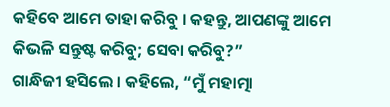କହିବେ ଆମେ ତାହା କରିବୁ । କହନ୍ତୁ, ଆପଣଙ୍କୁ ଆମେ କିଭଳି ସନ୍ତୁଷ୍ଟ କରିବୁ; ସେବା କରିବୁ?”
ଗାନ୍ଧିଜୀ ହସିଲେ । କହିଲେ, “ମୁଁ ମହାତ୍ମା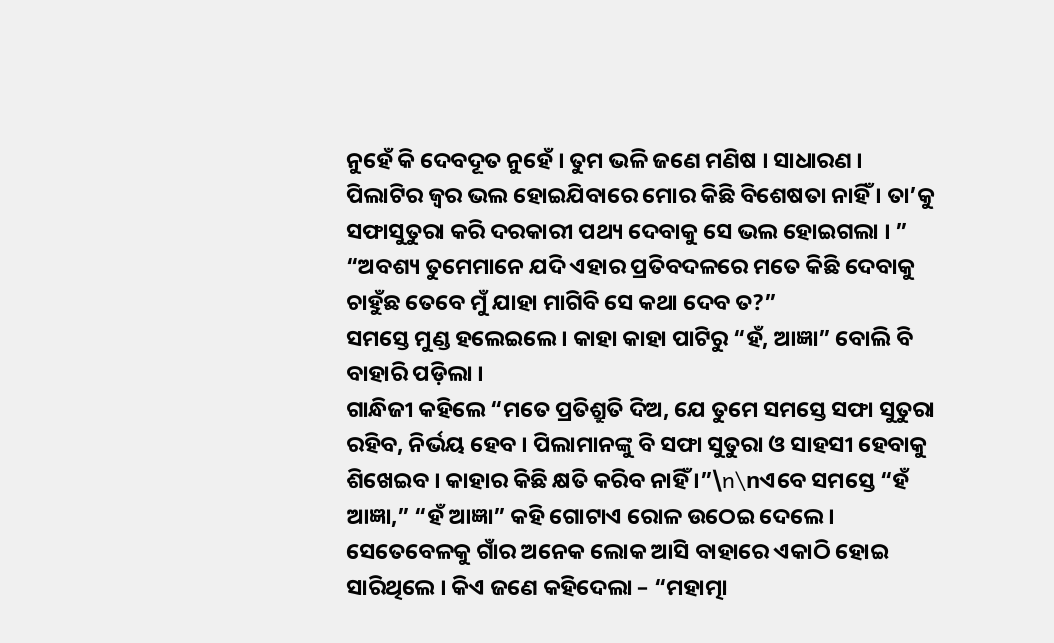ନୁହେଁ କି ଦେବଦୂତ ନୁହେଁ । ତୁମ ଭଳି ଜଣେ ମଣିଷ । ସାଧାରଣ । ପିଲାଟିର ଜ୍ୱର ଭଲ ହୋଇଯିବାରେ ମୋର କିଛି ବିଶେଷତା ନାହିଁ । ତା’କୁ ସଫାସୁତୁରା କରି ଦରକାରୀ ପଥ୍ୟ ଦେବାକୁ ସେ ଭଲ ହୋଇଗଲା । ”
“ଅବଶ୍ୟ ତୁମେମାନେ ଯଦି ଏହାର ପ୍ରତିବଦଳରେ ମତେ କିଛି ଦେବାକୁ ଚାହୁଁଛ ତେବେ ମୁଁ ଯାହା ମାଗିବି ସେ କଥା ଦେବ ତ?”
ସମସ୍ତେ ମୁଣ୍ଡ ହଲେଇଲେ । କାହା କାହା ପାଟିରୁ “ହଁ, ଆଜ୍ଞା” ବୋଲି ବି ବାହାରି ପଡ଼ିଲା ।
ଗାନ୍ଧିଜୀ କହିଲେ “ମତେ ପ୍ରତିଶ୍ରୁତି ଦିଅ, ଯେ ତୁମେ ସମସ୍ତେ ସଫା ସୁତୁରା ରହିବ, ନିର୍ଭୟ ହେବ । ପିଲାମାନଙ୍କୁ ବି ସଫା ସୁତୁରା ଓ ସାହସୀ ହେବାକୁ ଶିଖେଇବ । କାହାର କିଛି କ୍ଷତି କରିବ ନାହିଁ ।”\n\nଏବେ ସମସ୍ତେ “ହଁ ଆଜ୍ଞା,” “ହଁ ଆଜ୍ଞା” କହି ଗୋଟାଏ ରୋଳ ଉଠେଇ ଦେଲେ । ସେତେବେଳକୁ ଗାଁର ଅନେକ ଲୋକ ଆସି ବାହାରେ ଏକାଠି ହୋଇ ସାରିଥିଲେ । କିଏ ଜଣେ କହିଦେଲା – “ମହାତ୍ମା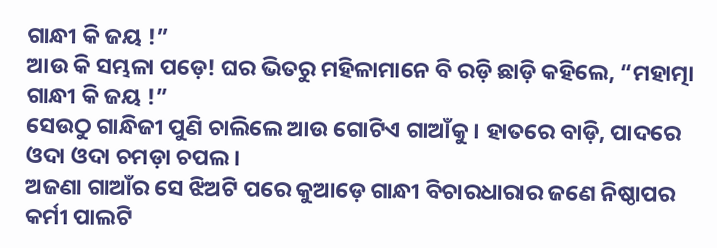ଗାନ୍ଧୀ କି ଜୟ !”
ଆଉ କି ସମ୍ଭଳା ପଡ଼େ! ଘର ଭିତରୁ ମହିଳାମାନେ ବି ରଡ଼ି ଛାଡ଼ି କହିଲେ, “ମହାତ୍ମା ଗାନ୍ଧୀ କି ଜୟ !”
ସେଉଠୁ ଗାନ୍ଧିଜୀ ପୁଣି ଚାଲିଲେ ଆଉ ଗୋଟିଏ ଗାଆଁକୁ । ହାତରେ ବାଡ଼ି, ପାଦରେ ଓଦା ଓଦା ଚମଡ଼ା ଚପଲ ।
ଅଜଣା ଗାଆଁର ସେ ଝିଅଟି ପରେ କୁଆଡ଼େ ଗାନ୍ଧୀ ବିଚାରଧାରାର ଜଣେ ନିଷ୍ଠାପର କର୍ମୀ ପାଲଟି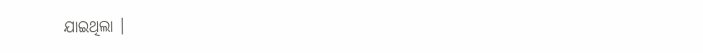ଯାଇଥିଲା ।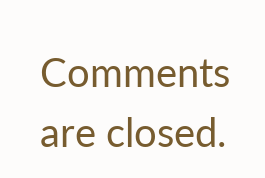Comments are closed.